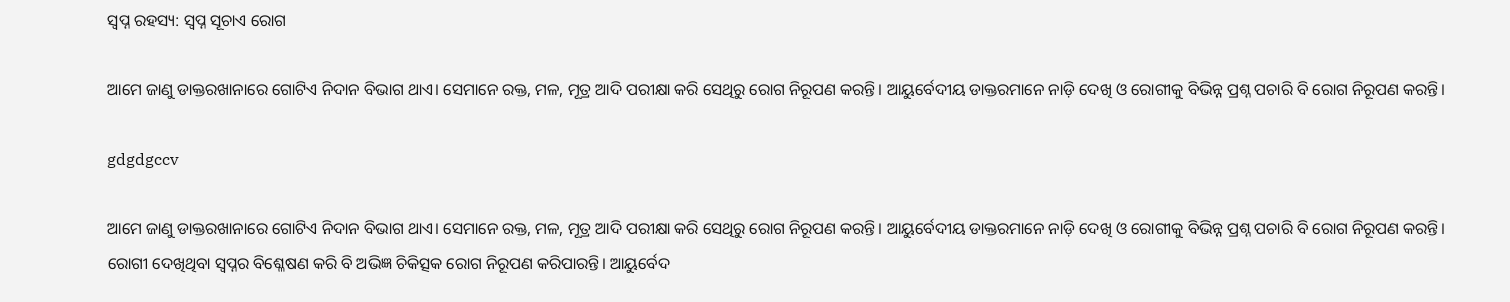ସ୍ବପ୍ନ ରହସ୍ୟ: ସ୍ବପ୍ନ ସୂଚାଏ ରୋଗ

ଆମେ ଜାଣୁ ଡାକ୍ତରଖାନାରେ ଗୋଟିଏ ନିଦାନ ବିଭାଗ ଥାଏ। ସେମାନେ ରକ୍ତ, ମଳ, ମୂତ୍ର ଆଦି ପରୀକ୍ଷା କରି ସେଥିରୁ ରୋଗ ନିରୂପଣ କରନ୍ତି। ଆୟୁର୍ବେଦୀୟ ଡାକ୍ତରମାନେ ନାଡ଼ି ଦେଖି ଓ ରୋଗୀକୁ ବିଭିନ୍ନ ପ୍ରଶ୍ନ ପଚାରି ବି ରୋଗ ନିରୂପଣ କରନ୍ତି।

gdgdgccv

ଆମେ ଜାଣୁ ଡାକ୍ତରଖାନାରେ ଗୋଟିଏ ନିଦାନ ବିଭାଗ ଥାଏ। ସେମାନେ ରକ୍ତ, ମଳ, ମୂତ୍ର ଆଦି ପରୀକ୍ଷା କରି ସେଥିରୁ ରୋଗ ନିରୂପଣ କରନ୍ତି। ଆୟୁର୍ବେଦୀୟ ଡାକ୍ତରମାନେ ନାଡ଼ି ଦେଖି ଓ ରୋଗୀକୁ ବିଭିନ୍ନ ପ୍ରଶ୍ନ ପଚାରି ବି ରୋଗ ନିରୂପଣ କରନ୍ତି। ରୋଗୀ ଦେଖିଥିବା ସ୍ବପ୍ନର ବିଶ୍ଳେଷଣ କରି ବି ଅଭିଜ୍ଞ ଚିକିତ୍ସକ ରୋଗ ନିରୂପଣ କରିପାରନ୍ତି। ଆୟୁର୍ବେଦ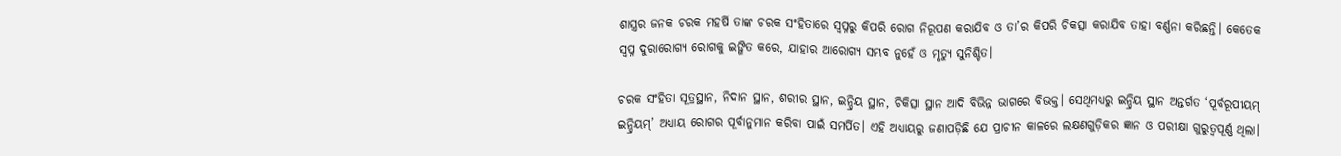ଶାସ୍ତ୍ରର ଜନକ ଚରକ ମହର୍ଷି ତାଙ୍କ ଚରକ ସଂହିତାରେ ସ୍ବପ୍ନରୁ କିପରି ରୋଗ ନିରୂପଣ କରାଯିବ ଓ ତା’ର କିପରି ଚିକତ୍ସା କରାଯିବ ତାହା ବର୍ଣ୍ଣନା କରିଛନ୍ତି। କେତେକ ସ୍ବପ୍ନ ଦୁରାରୋଗ୍ୟ ରୋଗକୁ ଇଙ୍ଗିତ କରେ, ଯାହାର ଆରୋଗ୍ୟ ସମ୍ଭବ ନୁହେଁ ଓ ମୃତ୍ୟୁ ସୁନିଶ୍ଚିତ।

ଚରକ ସଂହିତା ସୂତ୍ରସ୍ଥାନ, ନିଦାନ ସ୍ଥାନ, ଶରୀର ସ୍ଥାନ, ଇନ୍ଦ୍ରିୟ ସ୍ଥାନ, ଚିକିତ୍ସା ସ୍ଥାନ ଆଦି ବିଭିନ୍ନ ଭାଗରେ ବିଭକ୍ତ। ସେଥିମଧ୍ୟରୁ ଇନ୍ଦ୍ରିୟ ସ୍ଥାନ ଅନ୍ତର୍ଗତ ‘ପୂର୍ବରୂପୀୟମ୍ ଇନ୍ଦ୍ରିୟମ୍’ ଅଧ୍ୟାୟ ରୋଗର ପୂର୍ବାନୁମାନ କରିବା ପାଇଁ ସମର୍ପିତ। ଏହି ଅଧ୍ୟାୟରୁ ଜଣାପଡ଼ିଛି ଯେ ପ୍ରାଚୀନ କାଳରେ ଲକ୍ଷଣଗୁଡ଼ିକର ଜ୍ଞାନ ଓ ପରୀକ୍ଷା ଗୁରୁତ୍ୱପୂର୍ଣ୍ଣ ଥିଲା।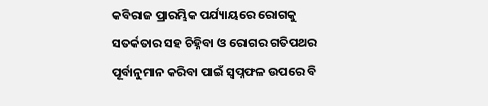କବିରାଜ ପ୍ରାରମ୍ଭିକ ପର୍ଯ୍ୟାୟରେ ରୋଗକୁ ସତର୍କତାର ସହ ଚିହ୍ନିବା ଓ ରୋଗର ଗତିପଥର ପୂର୍ବାନୁମାନ କରିବା ପାଇଁ ସ୍ବପ୍ନଫଳ ଉପରେ ବି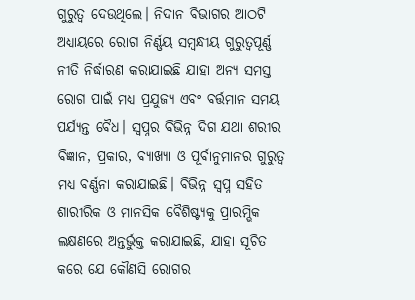ଗୁରୁତ୍ୱ ଦେଉଥିଲେ। ନିଦାନ ବିଭାଗର ଆଠଟି ଅଧ୍ୟାୟରେ ରୋଗ ନିର୍ଣ୍ଣୟ ସମ୍ବନ୍ଧୀୟ ଗୁରୁତ୍ୱପୂର୍ଣ୍ଣ ନୀତି ନିର୍ଦ୍ଧାରଣ କରାଯାଇଛି ଯାହା ଅନ୍ୟ ସମସ୍ତ ରୋଗ ପାଇଁ ମଧ୍ୟ ପ୍ରଯୁଜ୍ୟ ଏବଂ ବର୍ତ୍ତମାନ ସମୟ ପର୍ଯ୍ୟନ୍ତ ବୈଧ। ସ୍ୱପ୍ନର ବିଭିନ୍ନ ଦିଗ ଯଥା ଶରୀର ବିଜ୍ଞାନ, ପ୍ରକାର, ବ୍ୟାଖ୍ୟା ଓ ପୂର୍ବାନୁମାନର ଗୁରୁତ୍ୱ ମଧ୍ୟ ବର୍ଣ୍ଣନା କରାଯାଇଛି। ବିଭିନ୍ନ ସ୍ୱପ୍ନ ସହିତ ଶାରୀରିକ ଓ ମାନସିକ ବୈଶିଷ୍ଟ୍ୟକୁ ପ୍ରାରମ୍ଭିକ ଲକ୍ଷଣରେ ଅନ୍ତର୍ଭୁକ୍ତ କରାଯାଇଛି, ଯାହା ସୂଚିତ କରେ ଯେ କୌଣସି ରୋଗର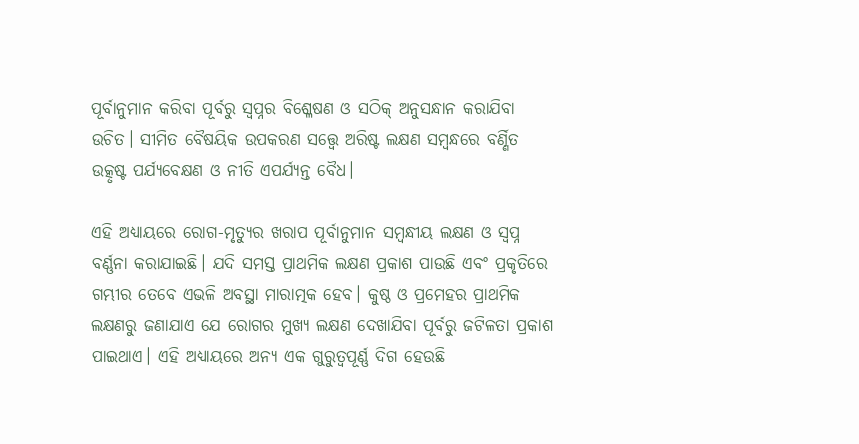ପୂର୍ବାନୁମାନ କରିବା ପୂର୍ବରୁ ସ୍ୱପ୍ନର ବିଶ୍ଳେଷଣ ଓ ସଠିକ୍ ଅନୁସନ୍ଧାନ କରାଯିବା ଉଚିତ। ସୀମିତ ବୈଷୟିକ ଉପକରଣ ସତ୍ତ୍ୱେ ଅରିଷ୍ଟ ଲକ୍ଷଣ ସମ୍ବନ୍ଧରେ ବର୍ଣ୍ଣିତ ଉତ୍କୃଷ୍ଟ ପର୍ଯ୍ୟବେକ୍ଷଣ ଓ ନୀତି ଏପର୍ଯ୍ୟନ୍ତ ବୈଧ।

ଏହି ଅଧ୍ୟାୟରେ ରୋଗ-ମୃତ୍ୟୁର ଖରାପ ପୂର୍ବାନୁମାନ ସମ୍ବନ୍ଧୀୟ ଲକ୍ଷଣ ଓ ସ୍ୱପ୍ନ ବର୍ଣ୍ଣନା କରାଯାଇଛି। ଯଦି ସମସ୍ତ ପ୍ରାଥମିକ ଲକ୍ଷଣ ପ୍ରକାଶ ପାଉଛି ଏବଂ ପ୍ରକୃତିରେ ଗମ୍ଭୀର ତେବେ ଏଭଳି ଅବସ୍ଥା ମାରାତ୍ମକ ହେବ। କୁଷ୍ଠ ଓ ପ୍ରମେହର ପ୍ରାଥମିକ ଲକ୍ଷଣରୁ ଜଣାଯାଏ ଯେ ରୋଗର ମୁଖ୍ୟ ଲକ୍ଷଣ ଦେଖାଯିବା ପୂର୍ବରୁ ଜଟିଳତା ପ୍ରକାଶ ପାଇଥାଏ। ଏହି ଅଧ୍ୟାୟରେ ଅନ୍ୟ ଏକ ଗୁରୁତ୍ୱପୂର୍ଣ୍ଣ ଦିଗ ହେଉଛି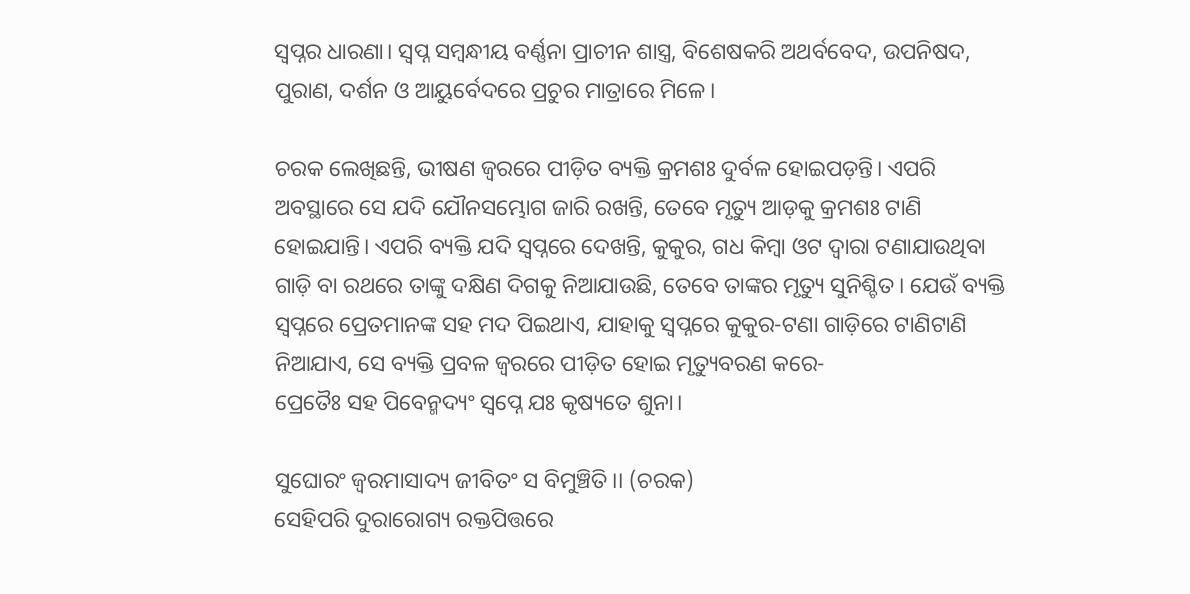ସ୍ୱପ୍ନର ଧାରଣା। ସ୍ୱପ୍ନ ସମ୍ବନ୍ଧୀୟ ବର୍ଣ୍ଣନା ପ୍ରାଚୀନ ଶାସ୍ତ୍ର, ବିଶେଷକରି ଅଥର୍ବବେଦ, ଉପନିଷଦ, ପୁରାଣ, ଦର୍ଶନ ଓ ଆୟୁର୍ବେଦରେ ପ୍ରଚୁର ମାତ୍ରାରେ ମିଳେ।

ଚରକ ଲେଖିଛନ୍ତି, ଭୀଷଣ ଜ୍ବରରେ ପୀଡ଼ିତ ବ୍ୟକ୍ତି କ୍ରମଶଃ ଦୁର୍ବଳ ହୋଇପଡ଼ନ୍ତି। ଏପରି ଅବସ୍ଥାରେ ସେ ଯଦି ଯୌନସମ୍ଭୋଗ ଜାରି ରଖନ୍ତି, ତେବେ ମୃତ୍ୟୁ ଆଡ଼କୁ କ୍ରମଶଃ ଟାଣି ହୋଇଯାନ୍ତି। ଏପରି ବ୍ୟକ୍ତି ଯଦି ସ୍ବପ୍ନରେ ଦେଖନ୍ତି, କୁକୁର, ଗଧ କିମ୍ବା ଓଟ ଦ୍ବାରା ଟଣାଯାଉଥିବା ଗାଡ଼ି ବା ରଥରେ ତାଙ୍କୁ ଦକ୍ଷିଣ ଦିଗକୁ ନିଆଯାଉଛି, ତେବେ ତାଙ୍କର ମୃତ୍ୟୁ ସୁନିଶ୍ଚିତ। ଯେଉଁ ବ୍ୟକ୍ତି ସ୍ବପ୍ନରେ ପ୍ରେତମାନଙ୍କ ସହ ମଦ ପିଇଥାଏ, ଯାହାକୁ ସ୍ବପ୍ନରେ କୁକୁର-ଟଣା ଗାଡ଼ିରେ ଟାଣିଟାଣି ନିଆଯାଏ, ସେ ବ୍ୟକ୍ତି ପ୍ରବଳ ଜ୍ବରରେ ପୀଡ଼ିତ ହୋଇ ମୃତ୍ୟୁବରଣ କରେ-
ପ୍ରେତୈଃ ସହ ପିବେନ୍ମଦ୍ୟଂ ସ୍ବପ୍ନେ ଯଃ କୃଷ୍ୟତେ ଶୁନା।

ସୁଘୋରଂ ଜ୍ବରମାସାଦ୍ୟ ଜୀବିତଂ ସ ବିମୁଞ୍ଚିତି।। (ଚରକ)
ସେହିପରି ଦୁରାରୋଗ୍ୟ ରକ୍ତପିତ୍ତରେ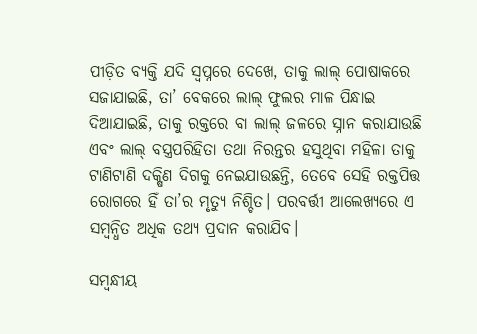ପୀଡ଼ିତ ବ୍ୟକ୍ତି ଯଦି ସ୍ବପ୍ନରେ ଦେଖେ, ତାକୁ ଲାଲ୍‌ ପୋଷାକରେ ସଜାଯାଇଛି, ତା’ ବେକରେ ଲାଲ୍‌ ଫୁଲର ମାଳ ପିନ୍ଧାଇ ଦିଆଯାଇଛି, ତାକୁ ରକ୍ତରେ ବା ଲାଲ୍‌ ଜଳରେ ସ୍ନାନ କରାଯାଉଛି ଏବଂ ଲାଲ୍‌ ବସ୍ତ୍ରପରିହିତା ତଥା ନିରନ୍ତର ହସୁଥିବା ମହିଳା ତାକୁ ଟାଣିଟାଣି ଦକ୍ଷିଣ ଦିଗକୁ ନେଇଯାଉଛନ୍ତି, ତେବେ ସେହି ରକ୍ତପିତ୍ତ ରୋଗରେ ହିଁ ତା’ର ମୃତ୍ୟୁ ନିଶ୍ଚିତ। ପରବର୍ତ୍ତୀ ଆଲେଖ୍ୟରେ ଏ ସମ୍ବନ୍ଧିତ ଅଧିକ ତଥ୍ୟ ପ୍ରଦାନ କରାଯିବ।

ସମ୍ବନ୍ଧୀୟ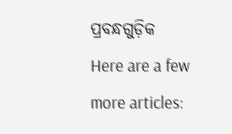ପ୍ରବନ୍ଧଗୁଡ଼ିକ
Here are a few more articles: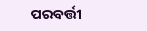ପରବର୍ତ୍ତୀ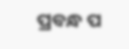ପ୍ରବନ୍ଧ ପ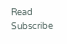Read
Subscribe